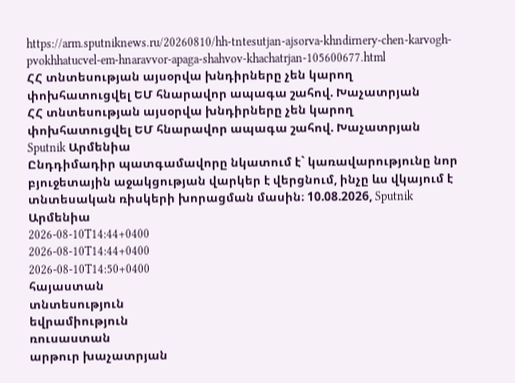https://arm.sputniknews.ru/20260810/hh-tntesutjan-ajsorva-khndirnery-chen-karvogh-pvokhhatucvel-em-hnaravvor-apaga-shahvov-khachatrjan-105600677.html
ՀՀ տնտեսության այսօրվա խնդիրները չեն կարող փոխհատուցվել ԵՄ հնարավոր ապագա շահով. Խաչատրյան
ՀՀ տնտեսության այսօրվա խնդիրները չեն կարող փոխհատուցվել ԵՄ հնարավոր ապագա շահով. Խաչատրյան
Sputnik Արմենիա
Ընդդիմադիր պատգամավորը նկատում է` կառավարությունը նոր բյուջետային աջակցության վարկեր է վերցնում, ինչը ևս վկայում է տնտեսական ռիսկերի խորացման մասին։ 10.08.2026, Sputnik Արմենիա
2026-08-10T14:44+0400
2026-08-10T14:44+0400
2026-08-10T14:50+0400
հայաստան
տնտեսություն
եվրամիություն
ռուսաստան
արթուր խաչատրյան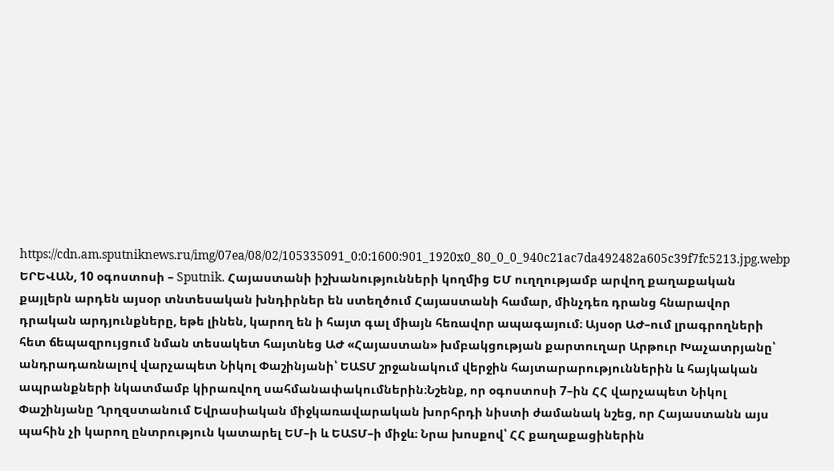https://cdn.am.sputniknews.ru/img/07ea/08/02/105335091_0:0:1600:901_1920x0_80_0_0_940c21ac7da492482a605c39f7fc5213.jpg.webp
ԵՐԵՎԱՆ, 10 օգոստոսի – Sputnik. Հայաստանի իշխանությունների կողմից ԵՄ ուղղությամբ արվող քաղաքական քայլերն արդեն այսօր տնտեսական խնդիրներ են ստեղծում Հայաստանի համար, մինչդեռ դրանց հնարավոր դրական արդյունքները, եթե լինեն, կարող են ի հայտ գալ միայն հեռավոր ապագայում։ Այսօր ԱԺ–ում լրագրողների հետ ճեպազրույցում նման տեսակետ հայտնեց ԱԺ «Հայաստան» խմբակցության քարտուղար Արթուր Խաչատրյանը՝ անդրադառնալով վարչապետ Նիկոլ Փաշինյանի՝ ԵԱՏՄ շրջանակում վերջին հայտարարություններին և հայկական ապրանքների նկատմամբ կիրառվող սահմանափակումներին։Նշենք, որ օգոստոսի 7–ին ՀՀ վարչապետ Նիկոլ Փաշինյանը Ղրղզստանում Եվրասիական միջկառավարական խորհրդի նիստի ժամանակ նշեց, որ Հայաստանն այս պահին չի կարող ընտրություն կատարել ԵՄ–ի և ԵԱՏՄ–ի միջև։ Նրա խոսքով՝ ՀՀ քաղաքացիներին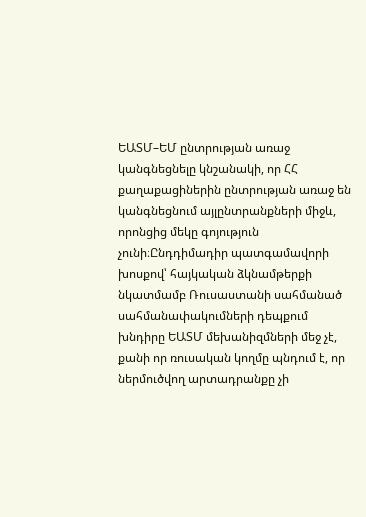ԵԱՏՄ–ԵՄ ընտրության առաջ կանգնեցնելը կնշանակի, որ ՀՀ քաղաքացիներին ընտրության առաջ են կանգնեցնում այլընտրանքների միջև, որոնցից մեկը գոյություն չունի։Ընդդիմադիր պատգամավորի խոսքով՝ հայկական ձկնամթերքի նկատմամբ Ռուսաստանի սահմանած սահմանափակումների դեպքում խնդիրը ԵԱՏՄ մեխանիզմների մեջ չէ, քանի որ ռուսական կողմը պնդում է, որ ներմուծվող արտադրանքը չի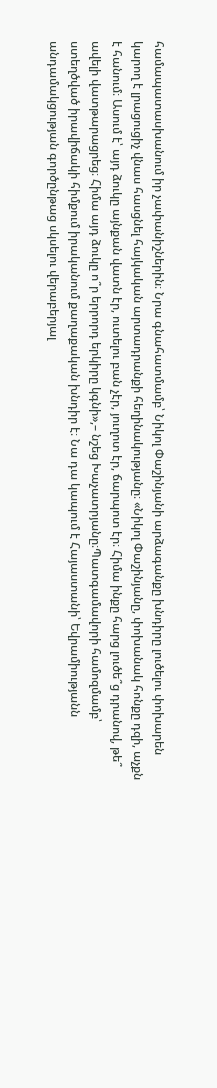համապատասխանում իր չափանիշներին։ Նրա գնահատմամբ՝ Նիկոլ Փաշինյանի արձագանքը խնդիրը լուծելու փոխարեն կարող է լրացուցիչ վնաս հասցնել հայկական արտադրանքի հեղինակությանը։ «Նիկոլ Փաշինյանը, փոխանակ հոնքը դզի, աչքն է հանում։ Ասում է՝ այդ ձուկը այնքան վատն էր, ուտելու բան չէր, յուղոտ էր, ճարպոտ էր։ Հիմա ինքը հարց լուծե՞ց դրանով, թե՞ ավելի վատթարացրեց։ Հիմա այդ ձուկը ո՞ր երրորդ երկիրը կգնի»,– նշեց Խաչատրյանը։Պատգամավորի համոզմամբ՝ ստեղծված իրավիճակի հիմքում իրականում քաղաքական խնդիր է։ Նա դա կապում է Հայաստանի՝ Եվրամիությանն անդամակցության գործընթաց սկսելու վերաբերյալ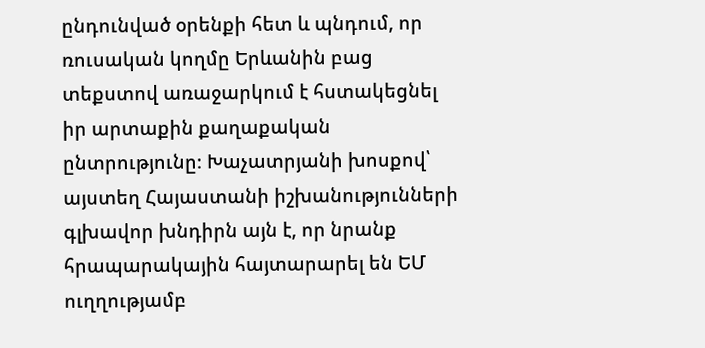ընդունված օրենքի հետ և պնդում, որ ռուսական կողմը Երևանին բաց տեքստով առաջարկում է հստակեցնել իր արտաքին քաղաքական ընտրությունը։ Խաչատրյանի խոսքով՝ այստեղ Հայաստանի իշխանությունների գլխավոր խնդիրն այն է, որ նրանք հրապարակային հայտարարել են ԵՄ ուղղությամբ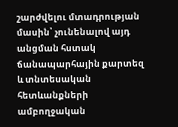շարժվելու մտադրության մասին՝ չունենալով այդ անցման հստակ ճանապարհային քարտեզ և տնտեսական հետևանքների ամբողջական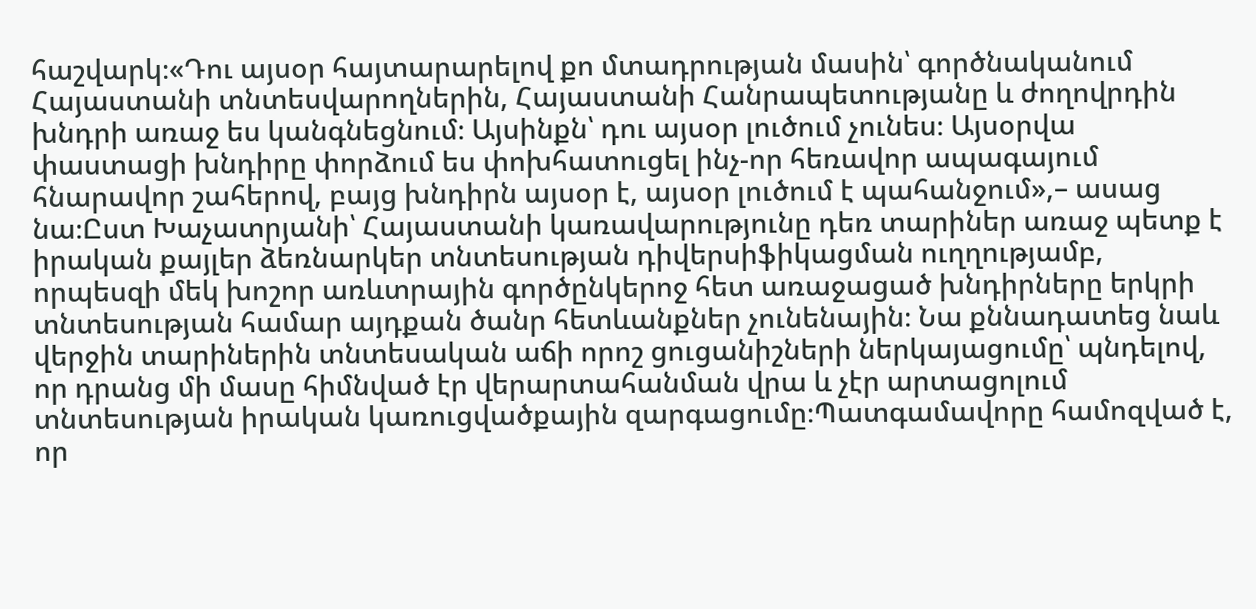հաշվարկ։«Դու այսօր հայտարարելով քո մտադրության մասին՝ գործնականում Հայաստանի տնտեսվարողներին, Հայաստանի Հանրապետությանը և ժողովրդին խնդրի առաջ ես կանգնեցնում։ Այսինքն՝ դու այսօր լուծում չունես։ Այսօրվա փաստացի խնդիրը փորձում ես փոխհատուցել ինչ-որ հեռավոր ապագայում հնարավոր շահերով, բայց խնդիրն այսօր է, այսօր լուծում է պահանջում»,– ասաց նա։Ըստ Խաչատրյանի՝ Հայաստանի կառավարությունը դեռ տարիներ առաջ պետք է իրական քայլեր ձեռնարկեր տնտեսության դիվերսիֆիկացման ուղղությամբ, որպեսզի մեկ խոշոր առևտրային գործընկերոջ հետ առաջացած խնդիրները երկրի տնտեսության համար այդքան ծանր հետևանքներ չունենային։ Նա քննադատեց նաև վերջին տարիներին տնտեսական աճի որոշ ցուցանիշների ներկայացումը՝ պնդելով, որ դրանց մի մասը հիմնված էր վերարտահանման վրա և չէր արտացոլում տնտեսության իրական կառուցվածքային զարգացումը։Պատգամավորը համոզված է, որ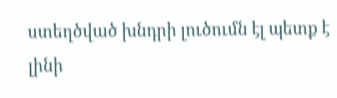ստեղծված խնդրի լուծումն էլ պետք է լինի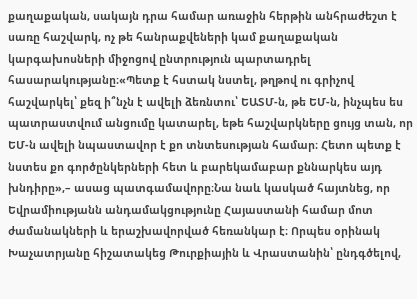քաղաքական, սակայն դրա համար առաջին հերթին անհրաժեշտ է սառը հաշվարկ, ոչ թե հանրաքվեների կամ քաղաքական կարգախոսների միջոցով ընտրություն պարտադրել հասարակությանը։«Պետք է հստակ նստել, թղթով ու գրիչով հաշվարկել՝ քեզ ի՞նչն է ավելի ձեռնտու՝ ԵԱՏՄ-ն, թե ԵՄ-ն, ինչպես ես պատրաստվում անցումը կատարել, եթե հաշվարկները ցույց տան, որ ԵՄ-ն ավելի նպաստավոր է քո տնտեսության համար։ Հետո պետք է նստես քո գործընկերների հետ և բարեկամաբար քննարկես այդ խնդիրը»,– ասաց պատգամավորը։Նա նաև կասկած հայտնեց, որ Եվրամիությանն անդամակցությունը Հայաստանի համար մոտ ժամանակների և երաշխավորված հեռանկար է։ Որպես օրինակ Խաչատրյանը հիշատակեց Թուրքիային և Վրաստանին՝ ընդգծելով,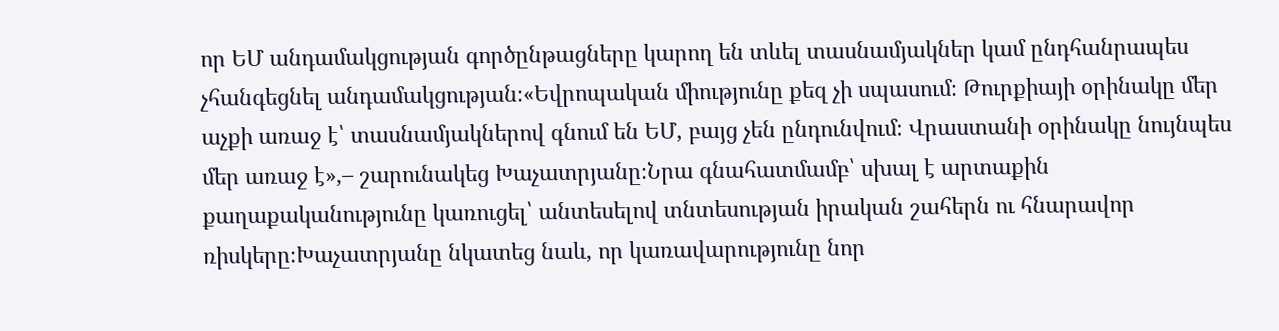որ ԵՄ անդամակցության գործընթացները կարող են տևել տասնամյակներ կամ ընդհանրապես չհանգեցնել անդամակցության։«Եվրոպական միությունը քեզ չի սպասում։ Թուրքիայի օրինակը մեր աչքի առաջ է՝ տասնամյակներով գնում են ԵՄ, բայց չեն ընդունվում։ Վրաստանի օրինակը նույնպես մեր առաջ է»,– շարունակեց Խաչատրյանը։Նրա գնահատմամբ՝ սխալ է արտաքին քաղաքականությունը կառուցել՝ անտեսելով տնտեսության իրական շահերն ու հնարավոր ռիսկերը։Խաչատրյանը նկատեց նաև, որ կառավարությունը նոր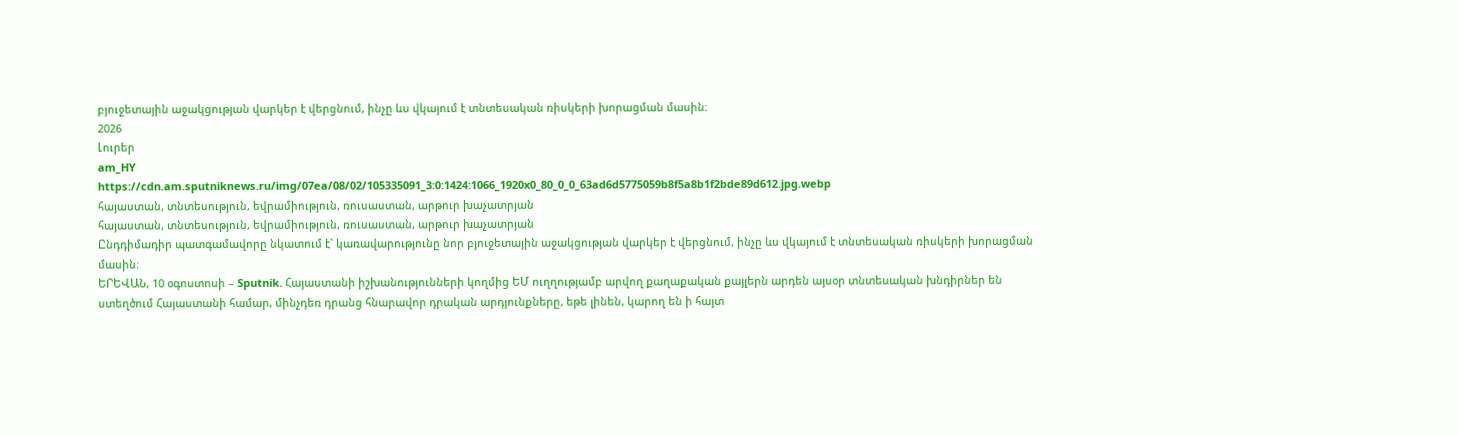բյուջետային աջակցության վարկեր է վերցնում, ինչը ևս վկայում է տնտեսական ռիսկերի խորացման մասին։
2026
Լուրեր
am_HY
https://cdn.am.sputniknews.ru/img/07ea/08/02/105335091_3:0:1424:1066_1920x0_80_0_0_63ad6d5775059b8f5a8b1f2bde89d612.jpg.webp
հայաստան, տնտեսություն, եվրամիություն, ռուսաստան, արթուր խաչատրյան
հայաստան, տնտեսություն, եվրամիություն, ռուսաստան, արթուր խաչատրյան
Ընդդիմադիր պատգամավորը նկատում է` կառավարությունը նոր բյուջետային աջակցության վարկեր է վերցնում, ինչը ևս վկայում է տնտեսական ռիսկերի խորացման մասին։
ԵՐԵՎԱՆ, 10 օգոստոսի – Sputnik. Հայաստանի իշխանությունների կողմից ԵՄ ուղղությամբ արվող քաղաքական քայլերն արդեն այսօր տնտեսական խնդիրներ են ստեղծում Հայաստանի համար, մինչդեռ դրանց հնարավոր դրական արդյունքները, եթե լինեն, կարող են ի հայտ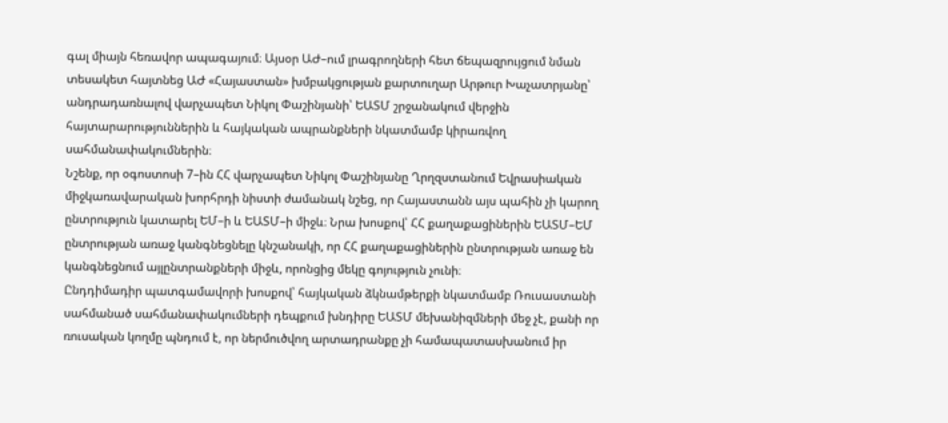գալ միայն հեռավոր ապագայում։ Այսօր ԱԺ–ում լրագրողների հետ ճեպազրույցում նման տեսակետ հայտնեց ԱԺ «Հայաստան» խմբակցության քարտուղար Արթուր Խաչատրյանը՝ անդրադառնալով վարչապետ Նիկոլ Փաշինյանի՝ ԵԱՏՄ շրջանակում վերջին հայտարարություններին և հայկական ապրանքների նկատմամբ կիրառվող սահմանափակումներին։
Նշենք, որ օգոստոսի 7–ին ՀՀ վարչապետ Նիկոլ Փաշինյանը Ղրղզստանում Եվրասիական միջկառավարական խորհրդի նիստի ժամանակ նշեց, որ Հայաստանն այս պահին չի կարող ընտրություն կատարել ԵՄ–ի և ԵԱՏՄ–ի միջև։ Նրա խոսքով՝ ՀՀ քաղաքացիներին ԵԱՏՄ–ԵՄ ընտրության առաջ կանգնեցնելը կնշանակի, որ ՀՀ քաղաքացիներին ընտրության առաջ են կանգնեցնում այլընտրանքների միջև, որոնցից մեկը գոյություն չունի։
Ընդդիմադիր պատգամավորի խոսքով՝ հայկական ձկնամթերքի նկատմամբ Ռուսաստանի սահմանած սահմանափակումների դեպքում խնդիրը ԵԱՏՄ մեխանիզմների մեջ չէ, քանի որ ռուսական կողմը պնդում է, որ ներմուծվող արտադրանքը չի համապատասխանում իր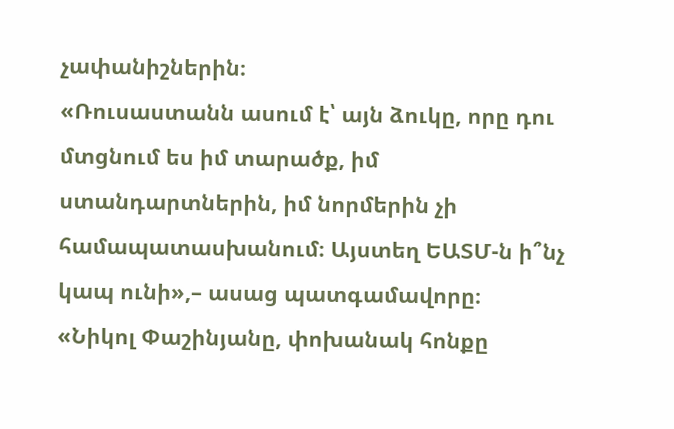չափանիշներին։
«Ռուսաստանն ասում է՝ այն ձուկը, որը դու մտցնում ես իմ տարածք, իմ ստանդարտներին, իմ նորմերին չի համապատասխանում։ Այստեղ ԵԱՏՄ-ն ի՞նչ կապ ունի»,– ասաց պատգամավորը։
«Նիկոլ Փաշինյանը, փոխանակ հոնքը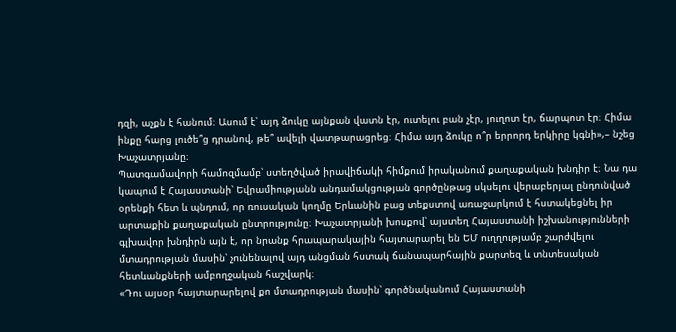դզի, աչքն է հանում։ Ասում է՝ այդ ձուկը այնքան վատն էր, ուտելու բան չէր, յուղոտ էր, ճարպոտ էր։ Հիմա ինքը հարց լուծե՞ց դրանով, թե՞ ավելի վատթարացրեց։ Հիմա այդ ձուկը ո՞ր երրորդ երկիրը կգնի»,– նշեց Խաչատրյանը։
Պատգամավորի համոզմամբ՝ ստեղծված իրավիճակի հիմքում իրականում քաղաքական խնդիր է։ Նա դա կապում է Հայաստանի՝ Եվրամիությանն անդամակցության գործընթաց սկսելու վերաբերյալ ընդունված օրենքի հետ և պնդում, որ ռուսական կողմը Երևանին բաց տեքստով առաջարկում է հստակեցնել իր արտաքին քաղաքական ընտրությունը։ Խաչատրյանի խոսքով՝ այստեղ Հայաստանի իշխանությունների գլխավոր խնդիրն այն է, որ նրանք հրապարակային հայտարարել են ԵՄ ուղղությամբ շարժվելու մտադրության մասին՝ չունենալով այդ անցման հստակ ճանապարհային քարտեզ և տնտեսական հետևանքների ամբողջական հաշվարկ։
«Դու այսօր հայտարարելով քո մտադրության մասին՝ գործնականում Հայաստանի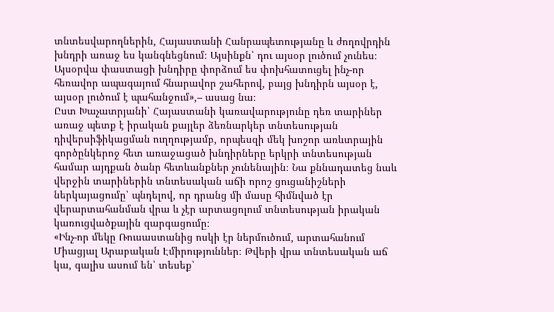տնտեսվարողներին, Հայաստանի Հանրապետությանը և ժողովրդին խնդրի առաջ ես կանգնեցնում։ Այսինքն՝ դու այսօր լուծում չունես։ Այսօրվա փաստացի խնդիրը փորձում ես փոխհատուցել ինչ-որ հեռավոր ապագայում հնարավոր շահերով, բայց խնդիրն այսօր է, այսօր լուծում է պահանջում»,– ասաց նա։
Ըստ Խաչատրյանի՝ Հայաստանի կառավարությունը դեռ տարիներ առաջ պետք է իրական քայլեր ձեռնարկեր տնտեսության դիվերսիֆիկացման ուղղությամբ, որպեսզի մեկ խոշոր առևտրային գործընկերոջ հետ առաջացած խնդիրները երկրի տնտեսության համար այդքան ծանր հետևանքներ չունենային։ Նա քննադատեց նաև վերջին տարիներին տնտեսական աճի որոշ ցուցանիշների ներկայացումը՝ պնդելով, որ դրանց մի մասը հիմնված էր վերարտահանման վրա և չէր արտացոլում տնտեսության իրական կառուցվածքային զարգացումը։
«Ինչ-որ մեկը Ռուսաստանից ոսկի էր ներմուծում, արտահանում Միացյալ Արաբական Էմիրություններ։ Թվերի վրա տնտեսական աճ կա, գալիս ասում են՝ տեսեք՝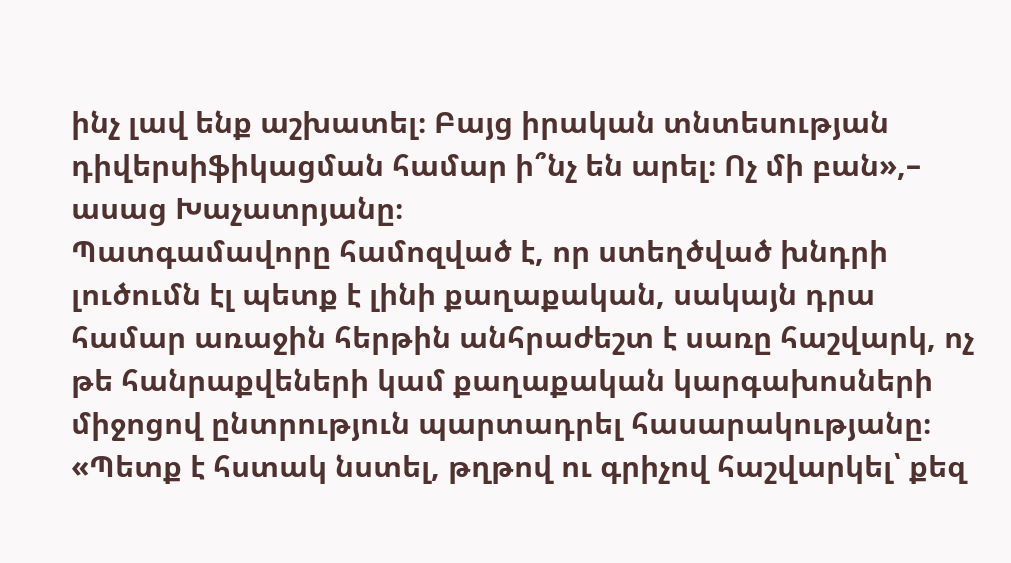ինչ լավ ենք աշխատել։ Բայց իրական տնտեսության դիվերսիֆիկացման համար ի՞նչ են արել։ Ոչ մի բան»,– ասաց Խաչատրյանը։
Պատգամավորը համոզված է, որ ստեղծված խնդրի լուծումն էլ պետք է լինի քաղաքական, սակայն դրա համար առաջին հերթին անհրաժեշտ է սառը հաշվարկ, ոչ թե հանրաքվեների կամ քաղաքական կարգախոսների միջոցով ընտրություն պարտադրել հասարակությանը։
«Պետք է հստակ նստել, թղթով ու գրիչով հաշվարկել՝ քեզ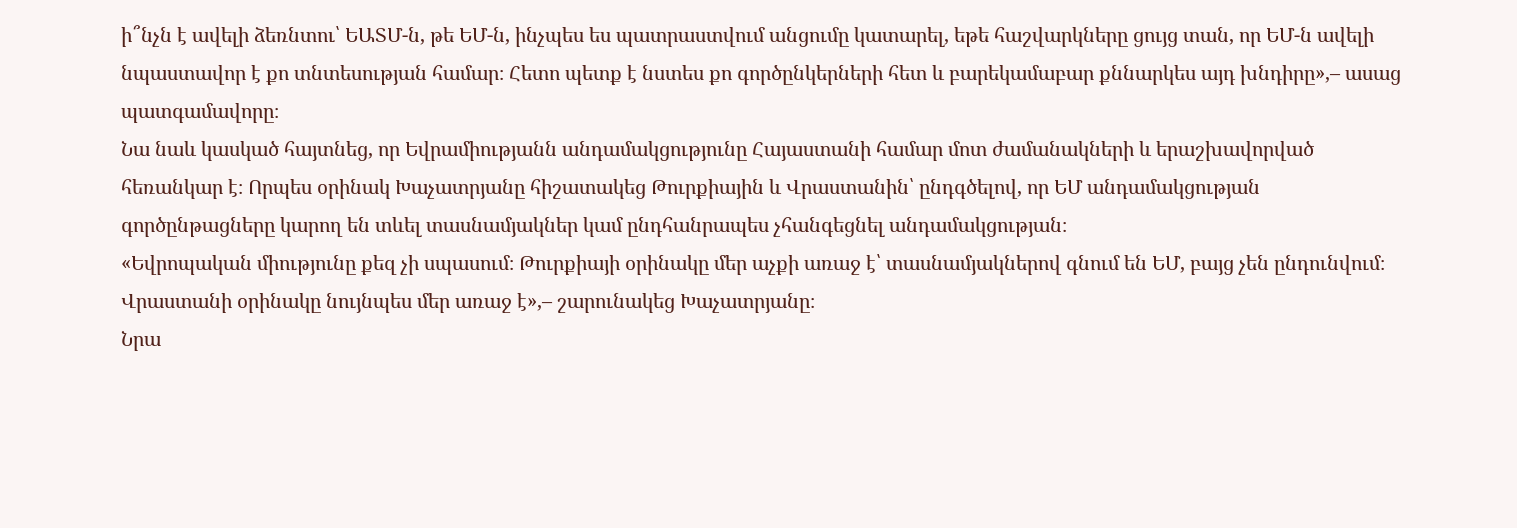ի՞նչն է ավելի ձեռնտու՝ ԵԱՏՄ-ն, թե ԵՄ-ն, ինչպես ես պատրաստվում անցումը կատարել, եթե հաշվարկները ցույց տան, որ ԵՄ-ն ավելի նպաստավոր է քո տնտեսության համար։ Հետո պետք է նստես քո գործընկերների հետ և բարեկամաբար քննարկես այդ խնդիրը»,– ասաց պատգամավորը։
Նա նաև կասկած հայտնեց, որ Եվրամիությանն անդամակցությունը Հայաստանի համար մոտ ժամանակների և երաշխավորված հեռանկար է։ Որպես օրինակ Խաչատրյանը հիշատակեց Թուրքիային և Վրաստանին՝ ընդգծելով, որ ԵՄ անդամակցության գործընթացները կարող են տևել տասնամյակներ կամ ընդհանրապես չհանգեցնել անդամակցության։
«Եվրոպական միությունը քեզ չի սպասում։ Թուրքիայի օրինակը մեր աչքի առաջ է՝ տասնամյակներով գնում են ԵՄ, բայց չեն ընդունվում։ Վրաստանի օրինակը նույնպես մեր առաջ է»,– շարունակեց Խաչատրյանը։
Նրա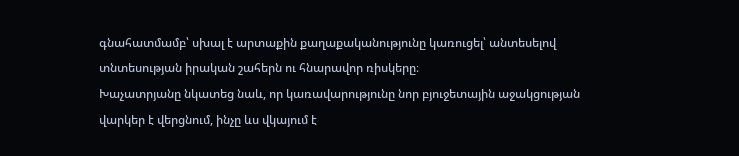գնահատմամբ՝ սխալ է արտաքին քաղաքականությունը կառուցել՝ անտեսելով տնտեսության իրական շահերն ու հնարավոր ռիսկերը։
Խաչատրյանը նկատեց նաև, որ կառավարությունը նոր բյուջետային աջակցության վարկեր է վերցնում, ինչը ևս վկայում է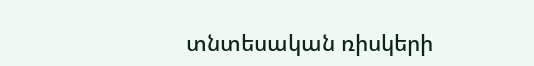տնտեսական ռիսկերի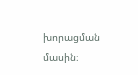խորացման մասին։